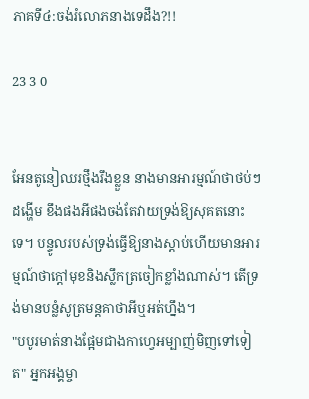ភាគទី៤:ចង់រំលោភនាងទេដឹង?!!

23 3 0


អែនតូនៀឈរថ្មឹងរឹងខ្លួន នាងមានអារម្មណ៍ថាថប់ៗដង្ហើម ខឹងផងអីផងចង់តែវាយទ្រង់ឱ្យសុគតនោះទេ។ បន្ទូលរបស់ទ្រង់ធ្វើឱ្យនាងស្ដាប់ហើយមានអារម្មណ៍ថាក្ដៅមុខនិងស្លឹកត្រចៀកខ្លាំងណាស់។ តើទ្រង់មានបន្លំសូត្រមន្តគាថាអីឬអត់ហ្នឹង។
"បបូរមាត់នាងផ្អែមជាងកាហ្វេអម្បាញ់មិញទៅទៀត" អ្នកអង្គម្ចា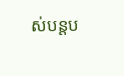ស់បន្តប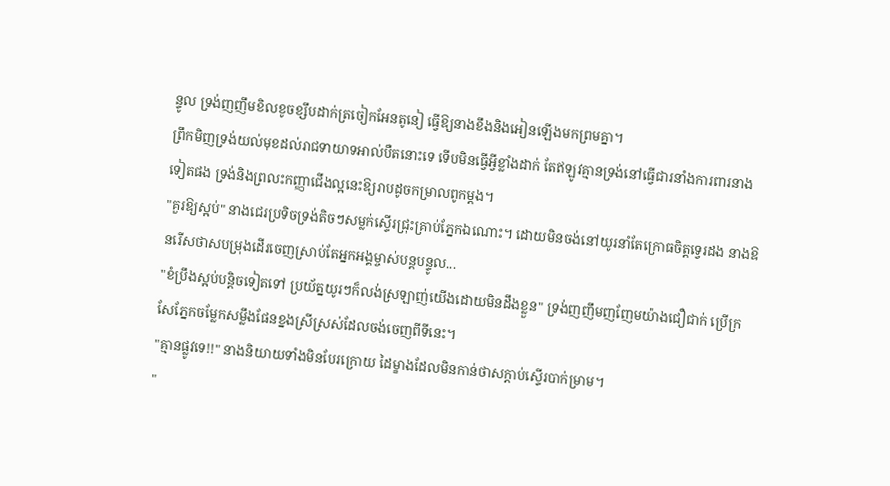ន្ទូល ទ្រង់ញញឹមខិលខូចខ្សឹបដាក់ត្រចៀកអែនតូនៀ ធ្វើឱ្យនាងខឹងនិងអៀនឡើងមកព្រមគ្នា។
ព្រឹកមិញទ្រង់យល់មុខដល់រាជទាយាទអាល់បឺតនោះទេ ទើបមិនធ្វើអ្វីខ្លាំងដាក់ តែឥឡូវគ្មានទ្រង់នៅធ្វើជារនាំងការពារនាងទៀតផង ទ្រង់និងព្រលះកញ្ញាជើងល្អនេះឱ្យរាបដូចកម្រាលពូកម្ដង។
"គួរឱ្យស្អប់" នាងជេរប្រទិចទ្រង់តិចៗសម្លក់ស្ទើរជ្រុះគ្រាប់ភ្នែកឯណោះ។ ដោយមិនចង់នៅយូរនាំតែក្រោធចិត្តទ្វេរដង នាងឱនរើសថាសបម្រុងដើរចេញស្រាប់តែអ្នកអង្គម្ចាស់បន្តបន្ទូល...
"ខំប្រឹងស្អប់បន្តិចទៀតទៅ ប្រយ័ត្នយូរៗក៏លង់ស្រឡាញ់យើងដោយមិនដឹងខ្លួន" ទ្រង់ញញឹមញញែមយ៉ាងជឿជាក់ ប្រើក្រសែភ្នែកចម្លែកសម្លឹងផែនខ្នងស្រីស្រស់ដែលចង់ចេញពីទីនេះ។
"គ្មានផ្លូវទេ!!" នាងនិយាយទាំងមិនបែរក្រោយ ដៃម្ខាងដែលមិនកាន់ថាសក្ដាប់ស្ទើរបាក់ម្រាម។
"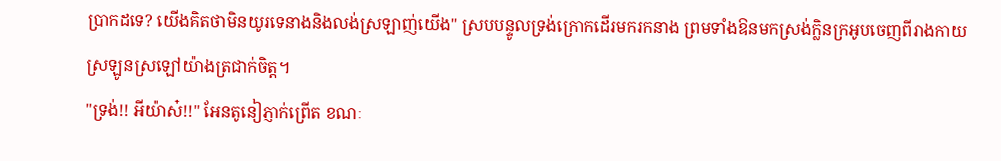ប្រាកដទេ? យើងគិតថាមិនយូរទេនាងនិងលង់ស្រឡាញ់យើង" ស្របបន្ទូលទ្រង់ក្រោកដើរមករកនាង ព្រមទាំងឱនមកស្រង់ក្លិនក្រអូបចេញពីរាងកាយស្រឡូនស្រឡៅយ៉ាងត្រជាក់ចិត្ត។
"ទ្រង់!! អីយ៉ាស៎!!" អែនតូនៀភ្ញាក់ព្រើត ខណៈ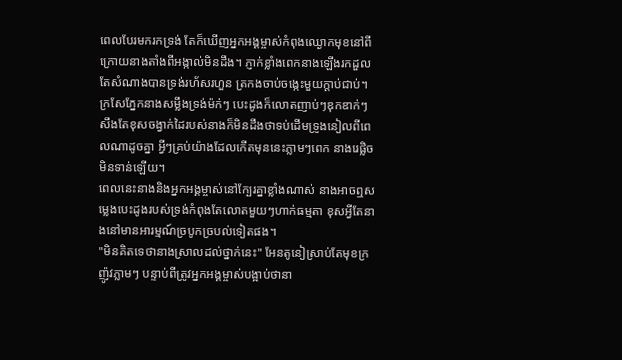ពេលបែរមករកទ្រង់ តែក៏ឃើញអ្នកអង្គម្ចាស់កំពុងឈ្ងោកមុខនៅពីក្រោយនាងតាំងពីអង្កាល់មិនដឹង។ ភ្ញាក់ខ្លាំងពេកនាងឡើងរកដួល តែសំណាងបានទ្រង់រហ័សរហួន ត្រកងចាប់ចង្កេះមួយក្ដាប់ជាប់។
ក្រសែភ្នែកនាងសម្លឹងទ្រង់ម៉ក់ៗ បេះដូងក៏លោតញាប់ៗឌុកឌាក់ៗ សឹងតែខុសចង្វាក់ដៃរបស់នាងក៏មិនដឹងថាទប់ដើមទ្រូងនៀលពីពេលណាដូចគ្នា អ្វីៗគ្រប់យ៉ាងដែលកើតមុននេះភ្លាមៗពេក នាងរេផ្លិចមិនទាន់ឡើយ។
ពេលនេះនាងនិងអ្នកអង្គម្ចាស់នៅក្បែរគ្នាខ្លាំងណាស់ នាងអាចឮសម្លេងបេះដូងរបស់ទ្រង់កំពុងតែលោតមួយៗហាក់ធម្មតា ខុសអ្វីតែនាងនៅមានអារម្មណ៍ច្របូកច្របល់ទៀតផង។
"មិនគិតទេថានាងស្រាលដល់ថ្នាក់នេះ" អែនតូនៀស្រាប់តែមុខក្រញ៉ូវភ្លាមៗ បន្ទាប់ពីត្រូវអ្នកអង្គម្ចាស់បង្អាប់ថានា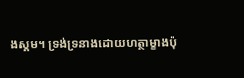ងស្គម។ ទ្រង់ទ្រនាងដោយហត្ថាម្ខាងប៉ុ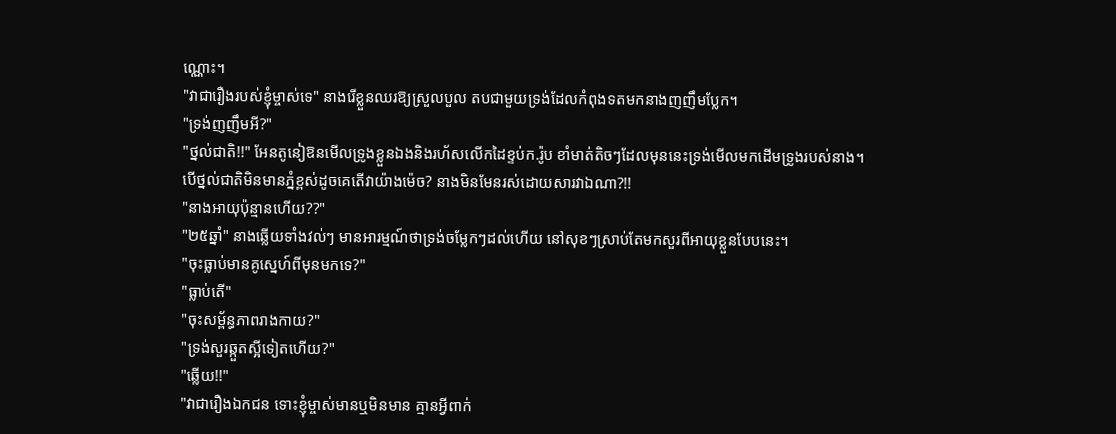ណ្ណោះ។
"វាជារឿងរបស់ខ្ញុំម្ចាស់ទេ" នាងរើខ្លួនឈរឱ្យស្រួលបួល តបជាមួយទ្រង់ដែលកំពុងទតមកនាងញញឹមប្លែក។
"ទ្រង់ញញឹមអី?"
"ថ្នល់ជាតិ!!" អែនតូនៀឱនមើលទ្រូងខ្លួនឯងនិងរហ័សលើកដៃខ្ទប់ក.រ៉ូប ខាំមាត់តិចៗដែលមុននេះទ្រង់មើលមកដើមទ្រូងរបស់នាង។
បើថ្នល់ជាតិមិនមានភ្នំខ្ពស់ដូចគេតើវាយ៉ាងម៉េច? នាងមិនមែនរស់ដោយសារវាឯណា?!!
"នាងអាយុប៉ុន្មានហើយ??"
"២៥ឆ្នាំ" នាងឆ្លើយទាំងវល់ៗ មានអារម្មណ៍ថាទ្រង់ចម្លែកៗដល់ហើយ នៅសុខៗស្រាប់តែមកសួរពីអាយុខ្លួនបែបនេះ។
"ចុះធ្លាប់មានគូស្នេហ៍ពីមុនមកទេ?"
"ធ្លាប់តើ"
"ចុះសម្ព័ន្ធភាពរាងកាយ?"
"ទ្រង់សួរឆ្កួតស្អីទៀតហើយ?"
"ឆ្លើយ!!"
"វាជារឿងឯកជន ទោះខ្ញុំម្ចាស់មានឬមិនមាន គ្មានអ្វីពាក់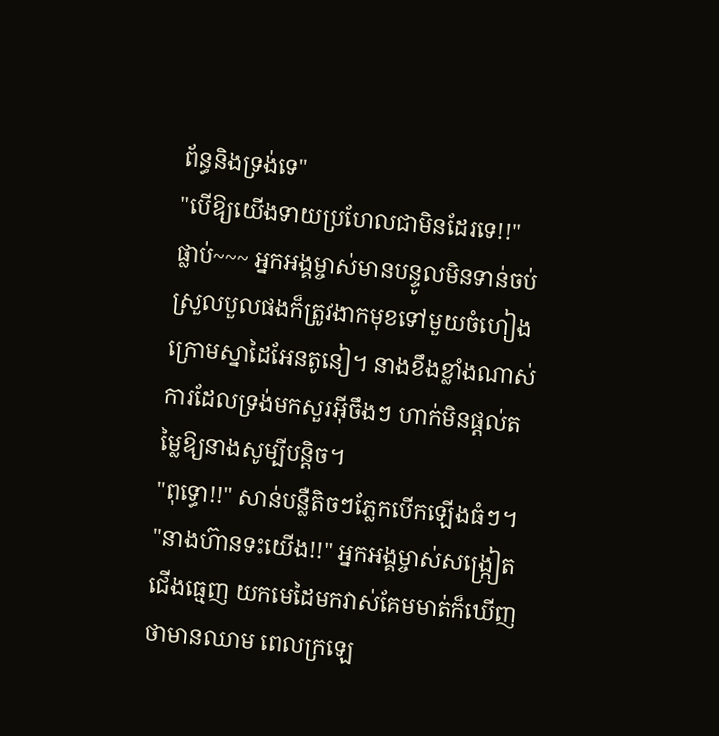ព័ន្ធនិងទ្រង់ទេ"
"បើឱ្យយើងទាយប្រហែលជាមិនដែរទេ!!"
ផ្លាប់~~~ អ្នកអង្គម្ចាស់មានបន្ទូលមិនទាន់ចប់ស្រួលបួលផងក៏ត្រូវងាកមុខទៅមួយចំហៀង ក្រោមស្នាដៃអែនតូនៀ។ នាងខឹងខ្លាំងណាស់ ការដែលទ្រង់មកសួរអ៊ីចឹងៗ ហាក់មិនផ្ដល់តម្លៃឱ្យនាងសូម្បីបន្តិច។
"ពុទ្ធោ!!" សាន់បន្លឺតិចៗភ្លែកបើកឡើងធំៗ។
"នាងហ៊ានទះយើង!!" អ្នកអង្គម្ចាស់សង្ក្រៀតជើងធ្មេញ យកមេដៃមកវាស់គែមមាត់ក៏ឃើញថាមានឈាម ពេលក្រឡេ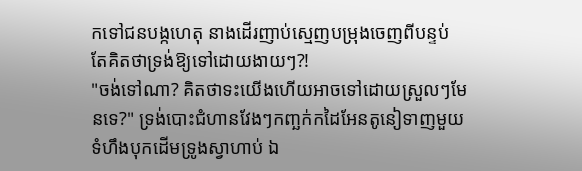កទៅជនបង្កហេតុ នាងដើរញាប់ស្មេញបម្រុងចេញពីបន្ទប់ តែគិតថាទ្រង់ឱ្យទៅដោយងាយៗ?!
"ចង់ទៅណា? គិតថាទះយើងហើយអាចទៅដោយស្រួលៗមែនទេ?" ទ្រង់បោះជំហានវែងៗកញ្ឆក់កដៃអែនតូនៀទាញមួយទំហឹងបុកដើមទ្រូងស្វាហាប់ ឯ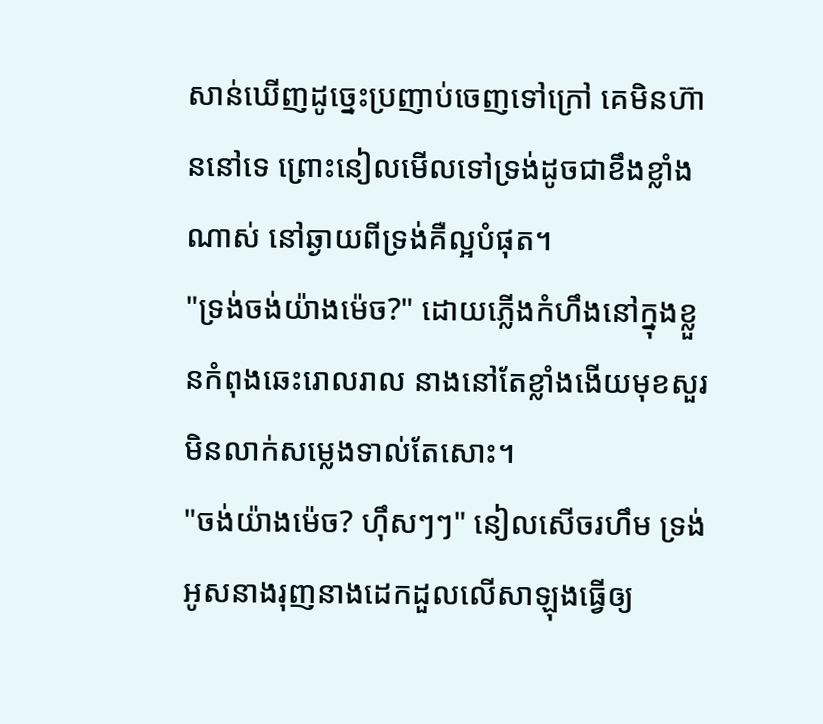សាន់ឃើញដូច្នេះប្រញាប់ចេញទៅក្រៅ គេមិនហ៊ាននៅទេ ព្រោះនៀលមើលទៅទ្រង់ដូចជាខឹងខ្លាំងណាស់ នៅឆ្ងាយពីទ្រង់គឺល្អបំផុត។
"ទ្រង់ចង់យ៉ាងម៉េច?" ដោយភ្លើងកំហឹងនៅក្នុងខ្លួនកំពុងឆេះរោលរាល នាងនៅតែខ្លាំងងើយមុខសួរមិនលាក់សម្លេងទាល់តែសោះ។
"ចង់យ៉ាងម៉េច? ហ៊ឹសៗៗ" នៀលសើចរហឹម ទ្រង់អូសនាងរុញនាងដេកដួលលើសាឡុងធ្វើឲ្យ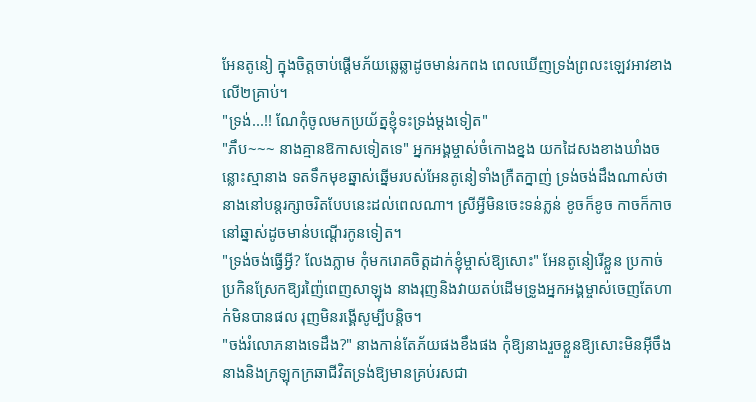អែនតូនៀ ក្នុងចិត្តចាប់ផ្ដើមភ័យឆ្លេឆ្លាដូចមាន់រកពង ពេលឃើញទ្រង់ព្រលះឡេវអាវខាងលើ២គ្រាប់។
"ទ្រង់...!! ណែកុំចូលមកប្រយ័ត្នខ្ញុំទះទ្រង់ម្ដងទៀត"
"ភឹប~~~ នាងគ្មានឱកាសទៀតទេ" អ្នកអង្គម្ចាស់ចំកោងខ្នង យកដៃសងខាងឃាំងចន្លោះស្មានាង ទតទឹកមុខឆ្នាស់ឆ្នើមរបស់អែនតូនៀទាំងក្រឺតក្នាញ់ ទ្រង់ចង់ដឹងណាស់ថានាងនៅបន្តរក្សាចរិតបែបនេះដល់ពេលណា។ ស្រីអ្វីមិនចេះទន់ភ្លន់ ខូចក៏ខូច កាចក៏កាច នៅឆ្នាស់ដូចមាន់បណ្ដើរកូនទៀត។
"ទ្រង់ចង់ធ្វើអី្វ? លែងភ្លាម កុំមករោគចិត្តដាក់ខ្ញុំម្ចាស់ឱ្យសោះ" អែនតូនៀរើខ្លួន ប្រកាច់ប្រកិនស្រែកឱ្យរញ៉ៃពេញសាឡុង នាងរុញនិងវាយតប់ដើមទ្រូងអ្នកអង្គម្ចាស់ចេញតែហាក់មិនបានផល រុញមិនរង្គើសូម្បីបន្តិច។
"ចង់រំលោភនាងទេដឹង?" នាងកាន់តែភ័យផងខឹងផង កុំឱ្យនាងរួចខ្លួនឱ្យសោះមិនអ៊ីចឹង នាងនិងក្រឡុកក្រឆាជីវិតទ្រង់ឱ្យមានគ្រប់រសជា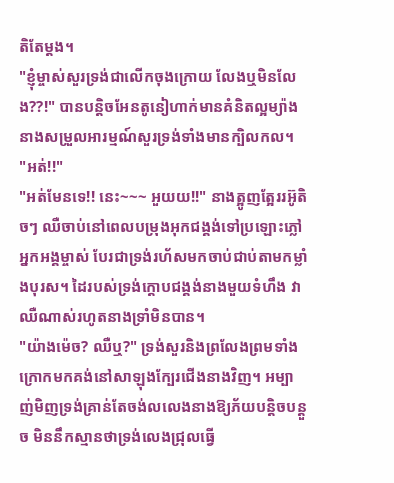តិតែម្ដង។
"ខ្ញុំម្ចាស់សួរទ្រង់ជាលើកចុងក្រោយ លែងឬមិនលែង??!" បានបន្តិចអែនតូនៀហាក់មានគំនិតល្អម្យ៉ាង នាងសម្រួលអារម្មណ៍សួរទ្រង់ទាំងមានក្បិលកល។
"អត់!!"
"អត់មែនទេ!! នេះ~~~ អួយយ!!" នាងត្អូញត្អែររអ៊ូតិចៗ ឈឺចាប់នៅពេលបម្រុងអុកជង្គង់ទៅប្រឡោះភ្លៅអ្នកអង្គម្ចាស់ បែរជាទ្រង់រហ័សមកចាប់ជាប់តាមកម្លាំងបុរស។ ដៃរបស់ទ្រង់ក្ដោបជង្គង់នាងមួយទំហឹង វាឈឺណាស់រហូតនាងទ្រាំមិនបាន។
"យ៉ាងម៉េច? ឈឺឬ?" ទ្រង់សួរនិងព្រលែងព្រមទាំងក្រោកមកគង់នៅសាឡុងក្បែរជើងនាងវិញ។ អម្បាញ់មិញទ្រង់គ្រាន់តែចង់លលេងនាងឱ្យភ័យបន្តិចបន្តួច មិននឹកស្មានថាទ្រង់លេងជ្រុលធ្វើ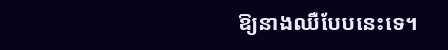ឱ្យនាងឈឺបែបនេះទេ។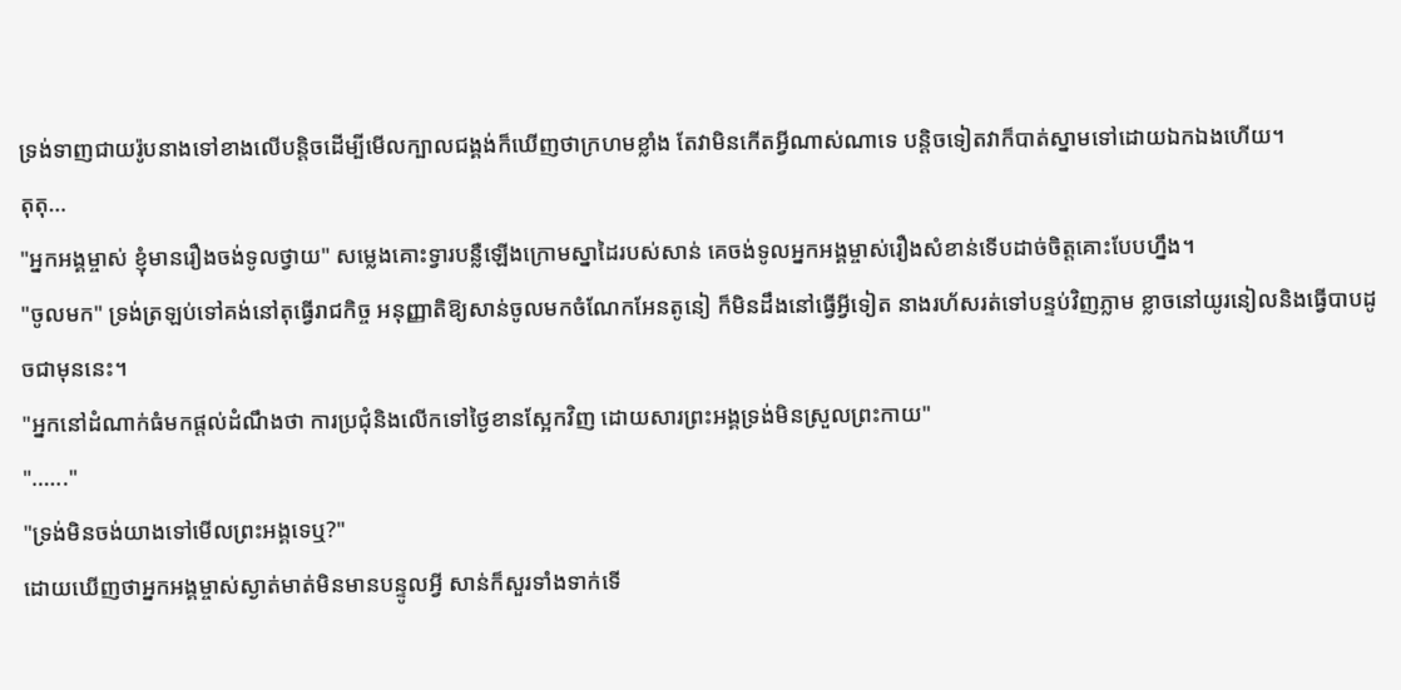ទ្រង់ទាញជាយរ៉ូបនាងទៅខាងលើបន្តិចដើម្បីមើលក្បាលជង្គង់ក៏ឃើញថាក្រហមខ្លាំង តែវាមិនកើតអ្វីណាស់ណាទេ បន្តិចទៀតវាក៏បាត់ស្នាមទៅដោយឯកឯងហើយ។
តុតុ...
"អ្នកអង្គម្ចាស់ ខ្ញុំមានរឿងចង់ទូលថ្វាយ" សម្លេងគោះទ្វារបន្លឺឡើងក្រោមស្នាដៃរបស់សាន់ គេចង់ទូលអ្នកអង្គម្ចាស់រឿងសំខាន់ទើបដាច់ចិត្តគោះបែបហ្នឹង។
"ចូលមក" ទ្រង់ត្រឡប់ទៅគង់នៅតុធ្វើរាជកិច្ច អនុញ្ញាតិឱ្យសាន់ចូលមកចំណែកអែនតូនៀ ក៏មិនដឹងនៅធ្វើអ្វីទៀត នាងរហ័សរត់ទៅបន្ទប់វិញភ្លាម ខ្លាចនៅយូរនៀលនិងធ្វើបាបដូចជាមុននេះ។
"អ្នកនៅដំណាក់ធំមកផ្ដល់ដំណឹងថា ការប្រជុំនិងលើកទៅថ្ងៃខានស្អែកវិញ ដោយសារព្រះអង្គទ្រង់មិនស្រួលព្រះកាយ"
"......"
"ទ្រង់មិនចង់យាងទៅមើលព្រះអង្គទេឬ?"
ដោយឃើញថាអ្នកអង្គម្ចាស់ស្ងាត់មាត់មិនមានបន្ទូលអ្វី សាន់ក៏សួរទាំងទាក់ទើ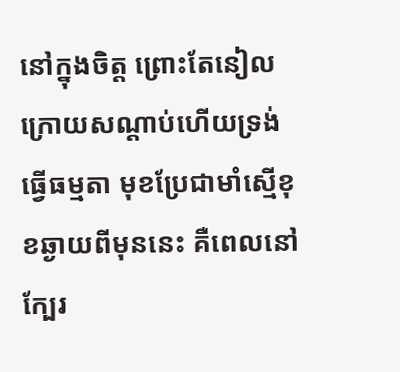នៅក្នុងចិត្ត ព្រោះតែនៀលក្រោយសណ្ដាប់ហើយទ្រង់ធ្វើធម្មតា មុខប្រែជាមាំស្មើខុខឆ្ងាយពីមុននេះ គឺពេលនៅក្បែរ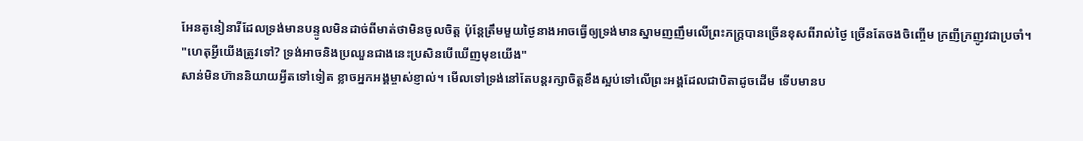អែនតូនៀនារីដែលទ្រង់មានបន្ទូលមិនដាច់ពីមាត់ថាមិនចូលចិត្ត ប៉ុន្តែត្រឹមមួយថ្ងៃនាងអាចធ្វើឲ្យទ្រង់មានស្នាមញញឹមលើព្រះភក្ត្របានច្រើនខុសពីរាល់ថ្ងៃ ច្រើនតែចងចិញ្ចើម ក្រញីក្រញូវជាប្រចាំ។
"ហេតុអ្វីយើងត្រូវទៅ? ទ្រង់អាចនិងប្រឈួនជាងនេះប្រសិនបើឃើញមុខយើង"
សាន់មិនហ៊ាននិយាយអ្វីតទៅទៀត ខ្លាចអ្នកអង្គម្ចាស់ខ្ញាល់។ មើលទៅទ្រង់នៅតែបន្តរក្សាចិត្តខឹងស្អប់ទៅលើព្រះអង្គដែលជាបិតាដូចដើម ទើបមានប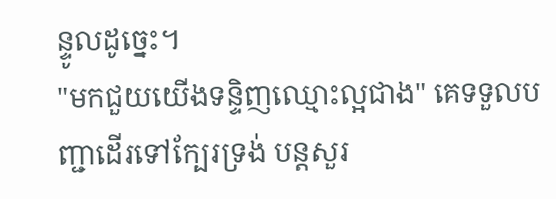ន្ទូលដូច្នេះ។
"មកជួយយើងទន្ទិញឈ្មោះល្អជាង" គេទទួលបញ្ជាដើរទៅក្បែរទ្រង់ បន្តសួរ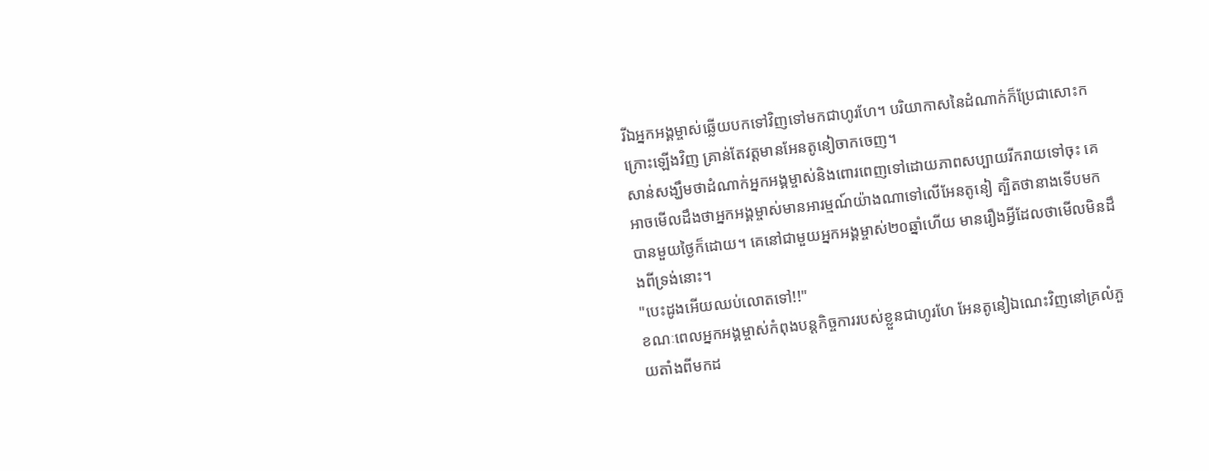រីឯអ្នកអង្គម្ចាស់ឆ្លើយបកទៅវិញទៅមកជាហូរហែ។ បរិយាកាសនៃដំណាក់ក៏ប្រែជាសោះកក្រោះឡើងវិញ គ្រាន់តែវត្តមានអែនតូនៀចាកចេញ។
សាន់សង្ឃឹមថាដំណាក់អ្នកអង្គម្ចាស់និងពោរពេញទៅដោយភាពសប្បាយរីករាយទៅចុះ គេអាចមើលដឹងថាអ្នកអង្គម្ចាស់មានអារម្មណ៍យ៉ាងណាទៅលើអែនតូនៀ ត្បិតថានាងទើបមកបានមួយថ្ងៃក៏ដោយ។ គេនៅជាមួយអ្នកអង្គម្ចាស់២០ឆ្នាំហើយ មានរឿងអ្វីដែលថាមើលមិនដឹងពីទ្រង់នោះ។
"បេះដូងអើយឈប់លោតទៅ!!"
ខណៈពេលអ្នកអង្គម្ចាស់កំពុងបន្តកិច្ចការរបស់ខ្លួនជាហូរហែ អែនតូនៀឯណេះវិញនៅគ្រលំភួយតាំងពីមកដ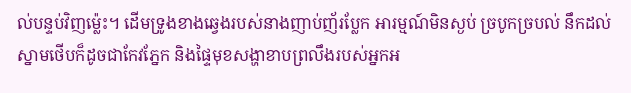ល់បន្ទប់វិញម្ល៉េះ។ ដើមទ្រូងខាងឆ្វេងរបស់នាងញាប់ញ័រប្លែក អារម្មណ៍មិនស្ងប់ ច្របូកច្របល់ នឹកដល់ស្នាមថើបក៏ដូចជាកែវភ្នែក និងផ្ទៃមុខសង្ហាខាបព្រលឹងរបស់អ្នកអ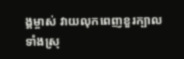ង្គម្ចាស់ វាយលុកពេញខួរក្បាលទាំងស្រុ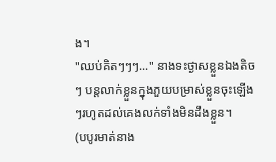ង។
"ឈប់គិតៗៗៗ..." នាងទះថ្ងាសខ្លួនឯងតិចៗ បន្តលាក់ខ្លួនក្នុងភួយបម្រាស់ខ្លួនចុះឡើងៗរហូតដល់គេងលក់ទាំងមិនដឹងខ្លួន។
(បបូរមាត់នាង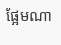ផ្អែមណា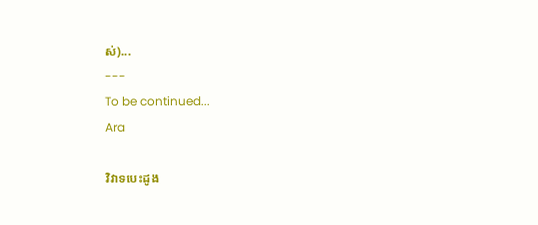ស់)...
---
To be continued...
Ara

វិវាទបេះដូង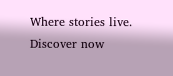Where stories live. Discover now